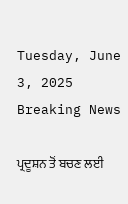Tuesday, June 3, 2025
Breaking News

ਪ੍ਰਦੂਸ਼ਨ ਤੋਂ ਬਚਣ ਲਈ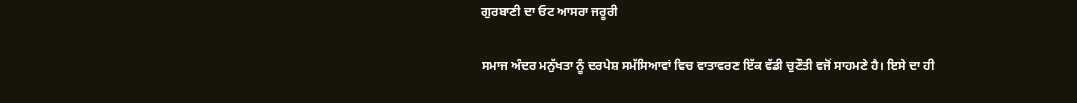ਗੁਰਬਾਣੀ ਦਾ ਓਟ ਆਸਰਾ ਜਰੂਰੀ

ਸਮਾਜ ਅੰਦਰ ਮਨੁੱਖਤਾ ਨੂੰ ਦਰਪੇਸ਼ ਸਮੱਸਿਆਵਾਂ ਵਿਚ ਵਾਤਾਵਰਣ ਇੱਕ ਵੱਡੀ ਚੁਣੌਤੀ ਵਜੋਂ ਸਾਹਮਣੇ ਹੈ। ਇਸੇ ਦਾ ਹੀ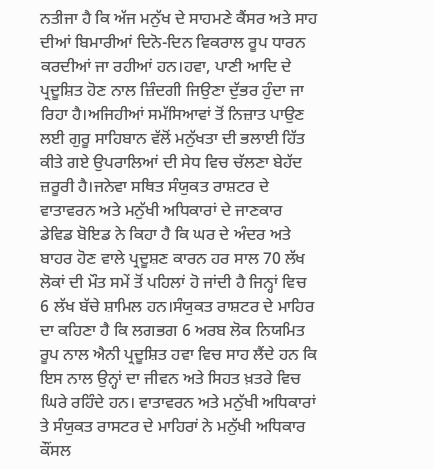ਨਤੀਜਾ ਹੈ ਕਿ ਅੱਜ ਮਨੁੱਖ ਦੇ ਸਾਹਮਣੇ ਕੈਂਸਰ ਅਤੇ ਸਾਹ ਦੀਆਂ ਬਿਮਾਰੀਆਂ ਦਿਨੋ-ਦਿਨ ਵਿਕਰਾਲ ਰੂਪ ਧਾਰਨ ਕਰਦੀਆਂ ਜਾ ਰਹੀਆਂ ਹਨ।ਹਵਾ, ਪਾਣੀ ਆਦਿ ਦੇ ਪ੍ਰਦੂਸ਼ਿਤ ਹੋਣ ਨਾਲ ਜ਼ਿੰਦਗੀ ਜਿਉਣਾ ਦੁੱਭਰ ਹੁੰਦਾ ਜਾ ਰਿਹਾ ਹੈ।ਅਜਿਹੀਆਂ ਸਮੱਸਿਆਵਾਂ ਤੋਂ ਨਿਜ਼ਾਤ ਪਾਉਣ ਲਈ ਗੁਰੂ ਸਾਹਿਬਾਨ ਵੱਲੋਂ ਮਨੁੱਖਤਾ ਦੀ ਭਲਾਈ ਹਿੱਤ ਕੀਤੇ ਗਏ ਉਪਰਾਲਿਆਂ ਦੀ ਸੇਧ ਵਿਚ ਚੱਲਣਾ ਬੇਹੱਦ ਜ਼ਰੂਰੀ ਹੈ।ਜਨੇਵਾ ਸਥਿਤ ਸੰਯੁਕਤ ਰਾਸ਼ਟਰ ਦੇ ਵਾਤਾਵਰਨ ਅਤੇ ਮਨੁੱਖੀ ਅਧਿਕਾਰਾਂ ਦੇ ਜਾਣਕਾਰ ਡੇਵਿਡ ਬੋਇਡ ਨੇ ਕਿਹਾ ਹੈ ਕਿ ਘਰ ਦੇ ਅੰਦਰ ਅਤੇ ਬਾਹਰ ਹੋਣ ਵਾਲੇ ਪ੍ਰਦੂਸ਼ਣ ਕਾਰਨ ਹਰ ਸਾਲ 70 ਲੱਖ ਲੋਕਾਂ ਦੀ ਮੌਤ ਸਮੇਂ ਤੋਂ ਪਹਿਲਾਂ ਹੋ ਜਾਂਦੀ ਹੈ ਜਿਨ੍ਹਾਂ ਵਿਚ 6 ਲੱਖ ਬੱਚੇ ਸ਼ਾਮਿਲ ਹਨ।ਸੰਯੁਕਤ ਰਾਸ਼ਟਰ ਦੇ ਮਾਹਿਰ ਦਾ ਕਹਿਣਾ ਹੈ ਕਿ ਲਗਭਗ 6 ਅਰਬ ਲੋਕ ਨਿਯਮਿਤ ਰੂਪ ਨਾਲ ਐਨੀ ਪ੍ਰਦੂਸ਼ਿਤ ਹਵਾ ਵਿਚ ਸਾਹ ਲੈਂਦੇ ਹਨ ਕਿ ਇਸ ਨਾਲ ਉਨ੍ਹਾਂ ਦਾ ਜੀਵਨ ਅਤੇ ਸਿਹਤ ਖ਼ਤਰੇ ਵਿਚ ਘਿਰੇ ਰਹਿੰਦੇ ਹਨ। ਵਾਤਾਵਰਨ ਅਤੇ ਮਨੁੱਖੀ ਅਧਿਕਾਰਾਂ ਤੇ ਸੰਯੁਕਤ ਰਾਸਟਰ ਦੇ ਮਾਹਿਰਾਂ ਨੇ ਮਨੁੱਖੀ ਅਧਿਕਾਰ ਕੌਂਸਲ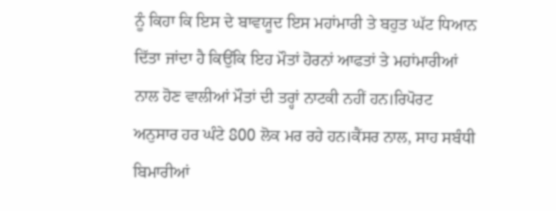ਨੂੰ ਕਿਹਾ ਕਿ ਇਸ ਦੇ ਬਾਵਯੂਦ ਇਸ ਮਹਾਂਮਾਰੀ ਤੇ ਬਹੁਤ ਘੱਟ ਧਿਆਨ ਦਿੱਤਾ ਜਾਂਦਾ ਹੈ ਕਿਉਂਕਿ ਇਹ ਮੌਤਾਂ ਹੋਰਨਾਂ ਆਫਤਾਂ ਤੇ ਮਹਾਂਮਾਰੀਆਂ ਨਾਲ ਹੋਣ ਵਾਲੀਆਂ ਮੌਤਾਂ ਦੀ ਤਰ੍ਹਾਂ ਨਾਟਕੀ ਨਹੀਂ ਹਨ।ਰਿਪੋਰਟ ਅਨੁਸਾਰ ਹਰ ਘੰਟੇ 800 ਲੋਕ ਮਰ ਰਹੇ ਹਨ।ਕੈਂਸਰ ਨਾਲ, ਸਾਹ ਸਬੰਧੀ ਬਿਮਾਰੀਆਂ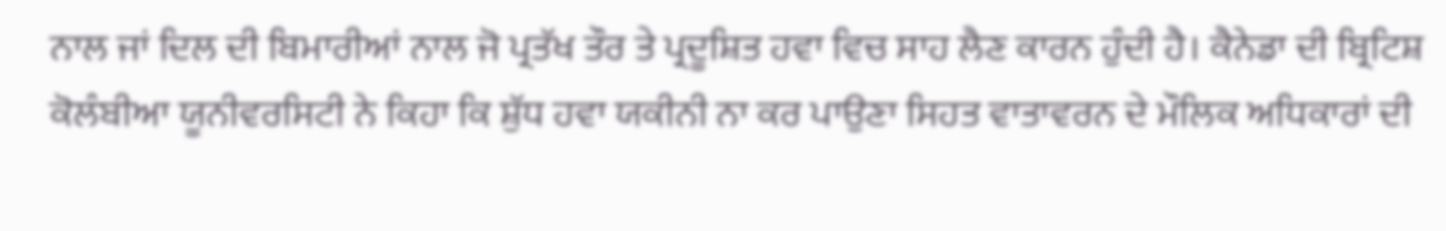ਨਾਲ ਜਾਂ ਦਿਲ ਦੀ ਬਿਮਾਰੀਆਂ ਨਾਲ ਜੋ ਪ੍ਰਤੱਖ ਤੌਰ ਤੇ ਪ੍ਰਦੂਸ਼ਿਤ ਹਵਾ ਵਿਚ ਸਾਹ ਲੈਣ ਕਾਰਨ ਹੁੰਦੀ ਹੈ। ਕੈਨੇਡਾ ਦੀ ਬ੍ਰਿਟਿਸ਼ ਕੋਲੰਬੀਆ ਯੂਨੀਵਰਸਿਟੀ ਨੇ ਕਿਹਾ ਕਿ ਸ਼ੁੱਧ ਹਵਾ ਯਕੀਨੀ ਨਾ ਕਰ ਪਾਉਣਾ ਸਿਹਤ ਵਾਤਾਵਰਨ ਦੇ ਮੌਲਿਕ ਅਧਿਕਾਰਾਂ ਦੀ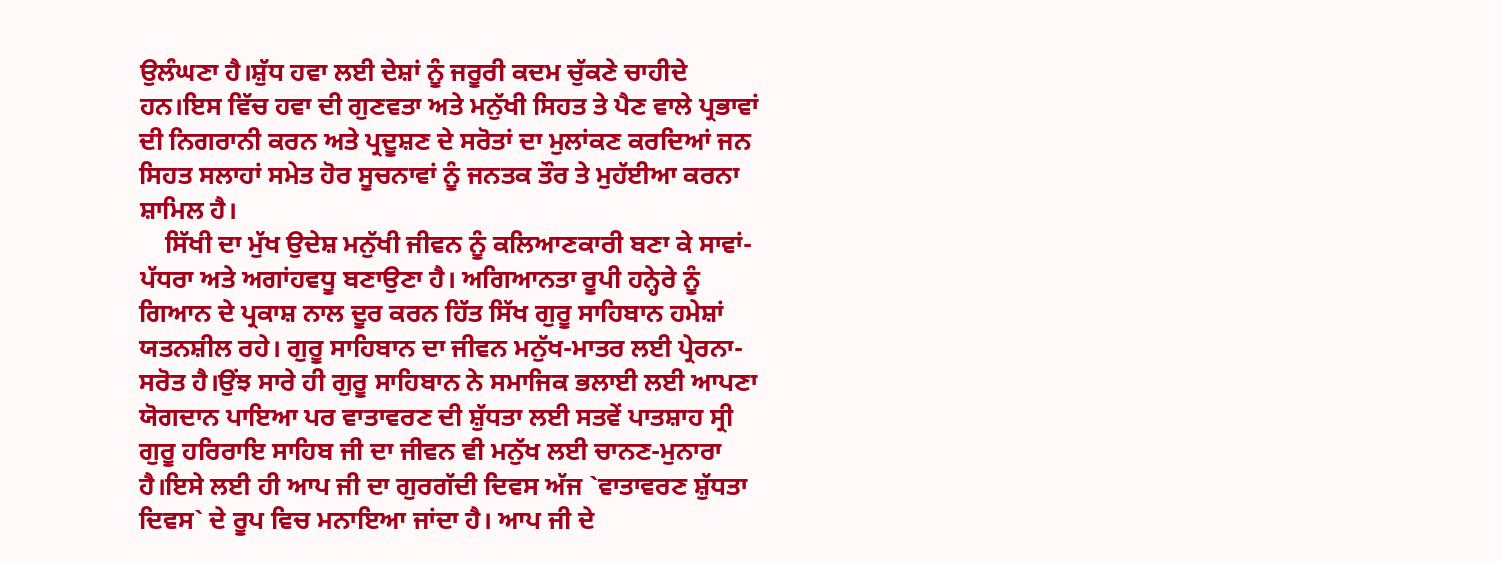ਉਲੰਘਣਾ ਹੈ।ਸ਼ੁੱਧ ਹਵਾ ਲਈ ਦੇਸ਼ਾਂ ਨੂੰ ਜਰੂਰੀ ਕਦਮ ਚੁੱਕਣੇ ਚਾਹੀਦੇ ਹਨ।ਇਸ ਵਿੱਚ ਹਵਾ ਦੀ ਗੁਣਵਤਾ ਅਤੇ ਮਨੁੱਖੀ ਸਿਹਤ ਤੇ ਪੈਣ ਵਾਲੇ ਪ੍ਰਭਾਵਾਂ ਦੀ ਨਿਗਰਾਨੀ ਕਰਨ ਅਤੇ ਪ੍ਰਦੂਸ਼ਣ ਦੇ ਸਰੋਤਾਂ ਦਾ ਮੁਲਾਂਕਣ ਕਰਦਿਆਂ ਜਨ ਸਿਹਤ ਸਲਾਹਾਂ ਸਮੇਤ ਹੋਰ ਸੂਚਨਾਵਾਂ ਨੂੰ ਜਨਤਕ ਤੌਰ ਤੇ ਮੁਹੱਈਆ ਕਰਨਾ ਸ਼ਾਮਿਲ ਹੈ।
    ਸਿੱਖੀ ਦਾ ਮੁੱਖ ਉਦੇਸ਼ ਮਨੁੱਖੀ ਜੀਵਨ ਨੂੰ ਕਲਿਆਣਕਾਰੀ ਬਣਾ ਕੇ ਸਾਵਾਂ-ਪੱਧਰਾ ਅਤੇ ਅਗਾਂਹਵਧੂ ਬਣਾਉਣਾ ਹੈ। ਅਗਿਆਨਤਾ ਰੂਪੀ ਹਨ੍ਹੇਰੇ ਨੂੰ ਗਿਆਨ ਦੇ ਪ੍ਰਕਾਸ਼ ਨਾਲ ਦੂਰ ਕਰਨ ਹਿੱਤ ਸਿੱਖ ਗੁਰੂ ਸਾਹਿਬਾਨ ਹਮੇਸ਼ਾਂ ਯਤਨਸ਼ੀਲ ਰਹੇ। ਗੁਰੂ ਸਾਹਿਬਾਨ ਦਾ ਜੀਵਨ ਮਨੁੱਖ-ਮਾਤਰ ਲਈ ਪ੍ਰੇਰਨਾ-ਸਰੋਤ ਹੈ।ਉਂਝ ਸਾਰੇ ਹੀ ਗੁਰੂ ਸਾਹਿਬਾਨ ਨੇ ਸਮਾਜਿਕ ਭਲਾਈ ਲਈ ਆਪਣਾ ਯੋਗਦਾਨ ਪਾਇਆ ਪਰ ਵਾਤਾਵਰਣ ਦੀ ਸ਼ੁੱਧਤਾ ਲਈ ਸਤਵੇਂ ਪਾਤਸ਼ਾਹ ਸ੍ਰੀ ਗੁਰੂ ਹਰਿਰਾਇ ਸਾਹਿਬ ਜੀ ਦਾ ਜੀਵਨ ਵੀ ਮਨੁੱਖ ਲਈ ਚਾਨਣ-ਮੁਨਾਰਾ ਹੈ।ਇਸੇ ਲਈ ਹੀ ਆਪ ਜੀ ਦਾ ਗੁਰਗੱਦੀ ਦਿਵਸ ਅੱਜ `ਵਾਤਾਵਰਣ ਸ਼ੁੱਧਤਾ ਦਿਵਸ` ਦੇ ਰੂਪ ਵਿਚ ਮਨਾਇਆ ਜਾਂਦਾ ਹੈ। ਆਪ ਜੀ ਦੇ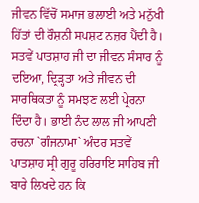ਜੀਵਨ ਵਿੱਚੋਂ ਸਮਾਜ ਭਲਾਈ ਅਤੇ ਮਨੁੱਖੀ ਹਿੱਤਾਂ ਦੀ ਰੌਸ਼ਨੀ ਸਪਸ਼ਟ ਨਜ਼ਰ ਪੈਂਦੀ ਹੈ। ਸਤਵੇਂ ਪਾਤਸ਼ਾਹ ਜੀ ਦਾ ਜੀਵਨ ਸੰਸਾਰ ਨੂੰ ਦਇਆ, ਦ੍ਰਿੜ੍ਹਤਾ ਅਤੇ ਜੀਵਨ ਦੀ ਸਾਰਥਿਕਤਾ ਨੂੰ ਸਮਝਣ ਲਈ ਪ੍ਰੇਰਨਾ ਦਿੰਦਾ ਹੈ। ਭਾਈ ਨੰਦ ਲਾਲ ਜੀ ਆਪਣੀ ਰਚਨਾ `ਗੰਜਨਾਮਾ` ਅੰਦਰ ਸਤਵੇਂ ਪਾਤਸ਼ਾਹ ਸ੍ਰੀ ਗੁਰੂ ਹਰਿਰਾਇ ਸਾਹਿਬ ਜੀ ਬਾਰੇ ਲਿਖਦੇ ਹਨ ਕਿ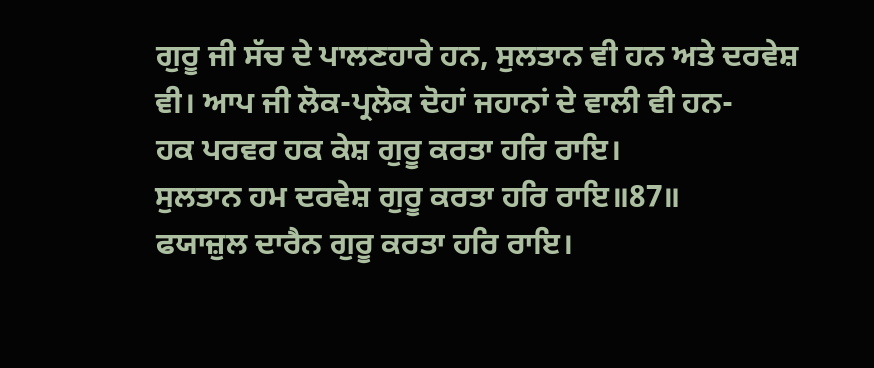ਗੁਰੂ ਜੀ ਸੱਚ ਦੇ ਪਾਲਣਹਾਰੇ ਹਨ, ਸੁਲਤਾਨ ਵੀ ਹਨ ਅਤੇ ਦਰਵੇਸ਼ ਵੀ। ਆਪ ਜੀ ਲੋਕ-ਪ੍ਰਲੋਕ ਦੋਹਾਂ ਜਹਾਨਾਂ ਦੇ ਵਾਲੀ ਵੀ ਹਨ-
ਹਕ ਪਰਵਰ ਹਕ ਕੇਸ਼ ਗੁਰੂ ਕਰਤਾ ਹਰਿ ਰਾਇ।
ਸੁਲਤਾਨ ਹਮ ਦਰਵੇਸ਼ ਗੁਰੂ ਕਰਤਾ ਹਰਿ ਰਾਇ॥87॥
ਫਯਾਜ਼ੁਲ ਦਾਰੈਨ ਗੁਰੂ ਕਰਤਾ ਹਰਿ ਰਾਇ।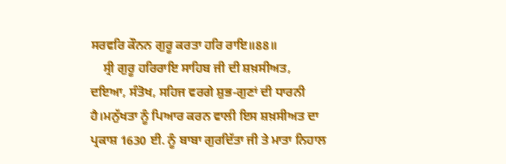ਸਰਵਰਿ ਕੌਨਨ ਗੁਰੂ ਕਰਤਾ ਹਰਿ ਰਾਇ॥88॥
    ਸ੍ਰੀ ਗੁਰੂ ਹਰਿਰਾਇ ਸਾਹਿਬ ਜੀ ਦੀ ਸ਼ਖ਼ਸੀਅਤ, ਦਇਆ, ਸੰਤੋਖ, ਸਹਿਜ ਵਰਗੇ ਸ਼ੁਭ-ਗੁਣਾਂ ਦੀ ਧਾਰਨੀ ਹੈ।ਮਨੁੱਖਤਾ ਨੂੰ ਪਿਆਰ ਕਰਨ ਵਾਲੀ ਇਸ ਸ਼ਖ਼ਸੀਅਤ ਦਾ ਪ੍ਰਕਾਸ਼ 1630 ਈ. ਨੂੰ ਬਾਬਾ ਗੁਰਦਿੱਤਾ ਜੀ ਤੇ ਮਾਤਾ ਨਿਹਾਲ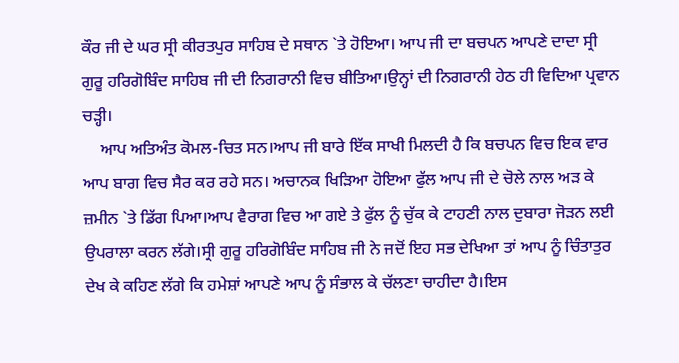ਕੌਰ ਜੀ ਦੇ ਘਰ ਸ੍ਰੀ ਕੀਰਤਪੁਰ ਸਾਹਿਬ ਦੇ ਸਥਾਨ `ਤੇ ਹੋਇਆ। ਆਪ ਜੀ ਦਾ ਬਚਪਨ ਆਪਣੇ ਦਾਦਾ ਸ੍ਰੀ ਗੁਰੂ ਹਰਿਗੋਬਿੰਦ ਸਾਹਿਬ ਜੀ ਦੀ ਨਿਗਰਾਨੀ ਵਿਚ ਬੀਤਿਆ।ਉਨ੍ਹਾਂ ਦੀ ਨਿਗਰਾਨੀ ਹੇਠ ਹੀ ਵਿਦਿਆ ਪ੍ਰਵਾਨ ਚੜ੍ਹੀ।
    ਆਪ ਅਤਿਅੰਤ ਕੋਮਲ-ਚਿਤ ਸਨ।ਆਪ ਜੀ ਬਾਰੇ ਇੱਕ ਸਾਖੀ ਮਿਲਦੀ ਹੈ ਕਿ ਬਚਪਨ ਵਿਚ ਇਕ ਵਾਰ ਆਪ ਬਾਗ ਵਿਚ ਸੈਰ ਕਰ ਰਹੇ ਸਨ। ਅਚਾਨਕ ਖਿੜਿਆ ਹੋਇਆ ਫੁੱਲ ਆਪ ਜੀ ਦੇ ਚੋਲੇ ਨਾਲ ਅੜ ਕੇ ਜ਼ਮੀਨ `ਤੇ ਡਿੱਗ ਪਿਆ।ਆਪ ਵੈਰਾਗ ਵਿਚ ਆ ਗਏ ਤੇ ਫੁੱਲ ਨੂੰ ਚੁੱਕ ਕੇ ਟਾਹਣੀ ਨਾਲ ਦੁਬਾਰਾ ਜੋੜਨ ਲਈ ਉਪਰਾਲਾ ਕਰਨ ਲੱਗੇ।ਸ੍ਰੀ ਗੁਰੂ ਹਰਿਗੋਬਿੰਦ ਸਾਹਿਬ ਜੀ ਨੇ ਜਦੋਂ ਇਹ ਸਭ ਦੇਖਿਆ ਤਾਂ ਆਪ ਨੂੰ ਚਿੰਤਾਤੁਰ ਦੇਖ ਕੇ ਕਹਿਣ ਲੱਗੇ ਕਿ ਹਮੇਸ਼ਾਂ ਆਪਣੇ ਆਪ ਨੂੰ ਸੰਭਾਲ ਕੇ ਚੱਲਣਾ ਚਾਹੀਦਾ ਹੈ।ਇਸ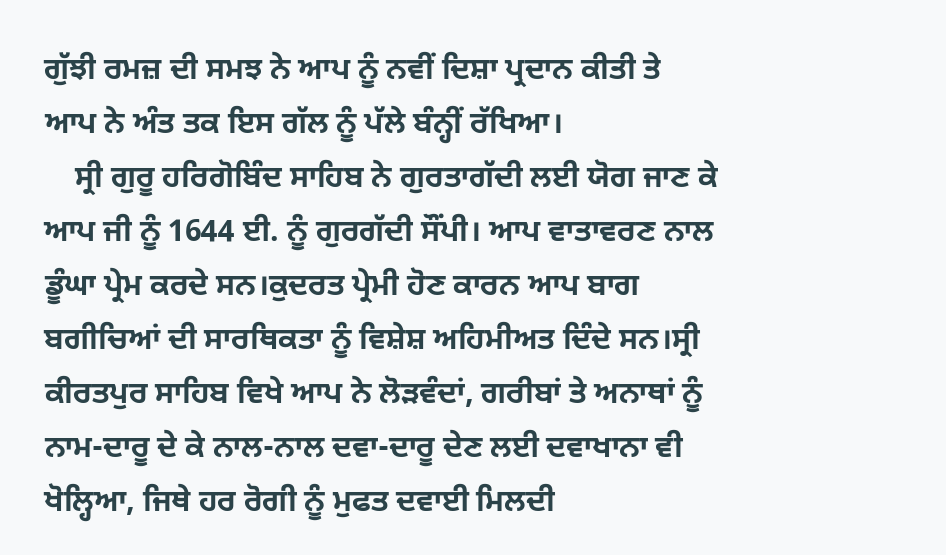ਗੁੱਝੀ ਰਮਜ਼ ਦੀ ਸਮਝ ਨੇ ਆਪ ਨੂੰ ਨਵੀਂ ਦਿਸ਼ਾ ਪ੍ਰਦਾਨ ਕੀਤੀ ਤੇ ਆਪ ਨੇ ਅੰਤ ਤਕ ਇਸ ਗੱਲ ਨੂੰ ਪੱਲੇ ਬੰਨ੍ਹੀਂ ਰੱਖਿਆ।
    ਸ੍ਰੀ ਗੁਰੂ ਹਰਿਗੋਬਿੰਦ ਸਾਹਿਬ ਨੇ ਗੁਰਤਾਗੱਦੀ ਲਈ ਯੋਗ ਜਾਣ ਕੇ ਆਪ ਜੀ ਨੂੰ 1644 ਈ. ਨੂੰ ਗੁਰਗੱਦੀ ਸੌਂਪੀ। ਆਪ ਵਾਤਾਵਰਣ ਨਾਲ ਡੂੰਘਾ ਪ੍ਰੇਮ ਕਰਦੇ ਸਨ।ਕੁਦਰਤ ਪ੍ਰੇਮੀ ਹੋਣ ਕਾਰਨ ਆਪ ਬਾਗ ਬਗੀਚਿਆਂ ਦੀ ਸਾਰਥਿਕਤਾ ਨੂੰ ਵਿਸ਼ੇਸ਼ ਅਹਿਮੀਅਤ ਦਿੰਦੇ ਸਨ।ਸ੍ਰੀ ਕੀਰਤਪੁਰ ਸਾਹਿਬ ਵਿਖੇ ਆਪ ਨੇ ਲੋੜਵੰਦਾਂ, ਗਰੀਬਾਂ ਤੇ ਅਨਾਥਾਂ ਨੂੰ ਨਾਮ-ਦਾਰੂ ਦੇ ਕੇ ਨਾਲ-ਨਾਲ ਦਵਾ-ਦਾਰੂ ਦੇਣ ਲਈ ਦਵਾਖਾਨਾ ਵੀ ਖੋਲ੍ਹਿਆ, ਜਿਥੇ ਹਰ ਰੋਗੀ ਨੂੰ ਮੁਫਤ ਦਵਾਈ ਮਿਲਦੀ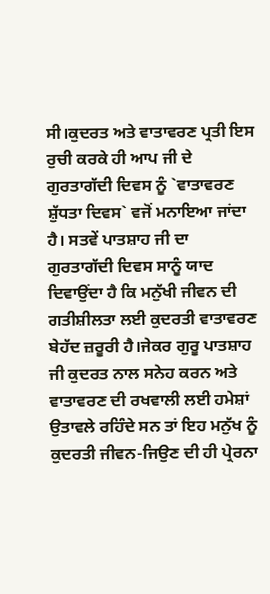ਸੀ।ਕੁਦਰਤ ਅਤੇ ਵਾਤਾਵਰਣ ਪ੍ਰਤੀ ਇਸ ਰੁਚੀ ਕਰਕੇ ਹੀ ਆਪ ਜੀ ਦੇ ਗੁਰਤਾਗੱਦੀ ਦਿਵਸ ਨੂੰ `ਵਾਤਾਵਰਣ ਸ਼ੁੱਧਤਾ ਦਿਵਸ` ਵਜੋਂ ਮਨਾਇਆ ਜਾਂਦਾ ਹੈ। ਸਤਵੇਂ ਪਾਤਸ਼ਾਹ ਜੀ ਦਾ ਗੁਰਤਾਗੱਦੀ ਦਿਵਸ ਸਾਨੂੰ ਯਾਦ ਦਿਵਾਉਂਦਾ ਹੈ ਕਿ ਮਨੁੱਖੀ ਜੀਵਨ ਦੀ ਗਤੀਸ਼ੀਲਤਾ ਲਈ ਕੁਦਰਤੀ ਵਾਤਾਵਰਣ ਬੇਹੱਦ ਜ਼ਰੂਰੀ ਹੈ।ਜੇਕਰ ਗੁਰੂ ਪਾਤਸ਼ਾਹ ਜੀ ਕੁਦਰਤ ਨਾਲ ਸਨੇਹ ਕਰਨ ਅਤੇ ਵਾਤਾਵਰਣ ਦੀ ਰਖਵਾਲੀ ਲਈ ਹਮੇਸ਼ਾਂ ਉਤਾਵਲੇ ਰਹਿੰਦੇ ਸਨ ਤਾਂ ਇਹ ਮਨੁੱਖ ਨੂੰ ਕੁਦਰਤੀ ਜੀਵਨ-ਜਿਉਣ ਦੀ ਹੀ ਪ੍ਰੇਰਨਾ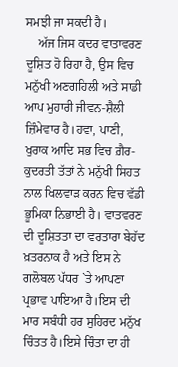ਸਮਝੀ ਜਾ ਸਕਦੀ ਹੈ।
    ਅੱਜ ਜਿਸ ਕਦਰ ਵਾਤਾਵਰਣ ਦੂਸ਼ਿਤ ਹੋ ਰਿਹਾ ਹੈ, ਉਸ ਵਿਚ ਮਨੁੱਖੀ ਅਣਗਹਿਲੀ ਅਤੇ ਸਾਡੀ ਆਪ ਮੁਹਾਰੀ ਜੀਵਨ-ਸ਼ੈਲੀ ਜ਼ਿੰਮੇਵਾਰ ਹੈ।ਹਵਾ, ਪਾਣੀ, ਖੁਰਾਕ ਆਦਿ ਸਭ ਵਿਚ ਗ਼ੈਰ-ਕੁਦਰਤੀ ਤੱਤਾਂ ਨੇ ਮਨੁੱਖੀ ਸਿਹਤ ਨਾਲ ਖਿਲਵਾੜ ਕਰਨ ਵਿਚ ਵੱਡੀ ਭੂਮਿਕਾ ਨਿਭਾਈ ਹੈ। ਵਾਤਵਰਣ ਦੀ ਦੂਸ਼ਿਤਤਾ ਦਾ ਵਰਤਾਰਾ ਬੇਹੱਦ ਖ਼ਤਰਨਾਕ ਹੈ ਅਤੇ ਇਸ ਨੇ ਗਲੋਬਲ ਪੱਧਰ `ਤੇ ਆਪਣਾ ਪ੍ਰਭਾਵ ਪਾਇਆ ਹੈ।ਇਸ ਦੀ ਮਾਰ ਸਬੰਧੀ ਹਰ ਸੁਹਿਰਦ ਮਨੁੱਖ ਚਿੰਤਤ ਹੈ।ਇਸੇ ਚਿੰਤਾ ਦਾ ਹੀ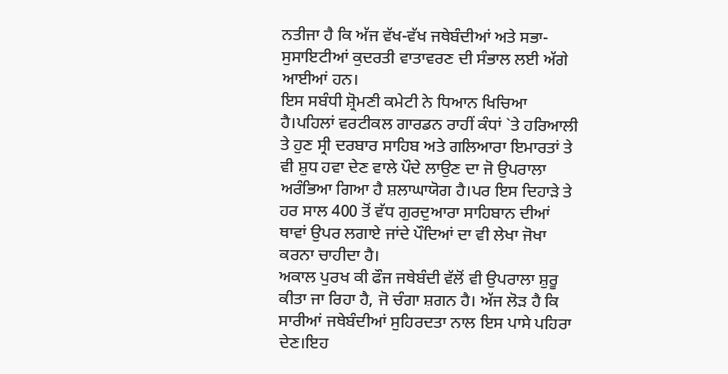ਨਤੀਜਾ ਹੈ ਕਿ ਅੱਜ ਵੱਖ-ਵੱਖ ਜਥੇਬੰਦੀਆਂ ਅਤੇ ਸਭਾ-ਸੁਸਾਇਟੀਆਂ ਕੁਦਰਤੀ ਵਾਤਾਵਰਣ ਦੀ ਸੰਭਾਲ ਲਈ ਅੱਗੇ ਆਈਆਂ ਹਨ।
ਇਸ ਸਬੰਧੀ ਸ਼੍ਰੋਮਣੀ ਕਮੇਟੀ ਨੇ ਧਿਆਨ ਖਿਚਿਆ ਹੈ।ਪਹਿਲਾਂ ਵਰਟੀਕਲ ਗਾਰਡਨ ਰਾਹੀਂ ਕੰਧਾਂ `ਤੇ ਹਰਿਆਲੀ ਤੇ ਹੁਣ ਸ੍ਰੀ ਦਰਬਾਰ ਸਾਹਿਬ ਅਤੇ ਗਲਿਆਰਾ ਇਮਾਰਤਾਂ ਤੇ ਵੀ ਸ਼ੁਧ ਹਵਾ ਦੇਣ ਵਾਲੇ ਪੌਦੇ ਲਾਉਣ ਦਾ ਜੋ ਉਪਰਾਲਾ ਅਰੰਭਿਆ ਗਿਆ ਹੈ ਸ਼ਲਾਘਾਯੋਗ ਹੈ।ਪਰ ਇਸ ਦਿਹਾੜੇ ਤੇ ਹਰ ਸਾਲ 400 ਤੋਂ ਵੱਧ ਗੁਰਦੁਆਰਾ ਸਾਹਿਬਾਨ ਦੀਆਂ ਥਾਵਾਂ ਉਪਰ ਲਗਾਏ ਜਾਂਦੇ ਪੌਦਿਆਂ ਦਾ ਵੀ ਲੇਖਾ ਜੋਖਾ ਕਰਨਾ ਚਾਹੀਦਾ ਹੈ।
ਅਕਾਲ ਪੁਰਖ ਕੀ ਫੌਜ ਜਥੇਬੰਦੀ ਵੱਲੋਂ ਵੀ ਉਪਰਾਲਾ ਸ਼ੁਰੂ ਕੀਤਾ ਜਾ ਰਿਹਾ ਹੈ, ਜੋ ਚੰਗਾ ਸ਼ਗਨ ਹੈ। ਅੱਜ ਲੋੜ ਹੈ ਕਿ ਸਾਰੀਆਂ ਜਥੇਬੰਦੀਆਂ ਸੁਹਿਰਦਤਾ ਨਾਲ ਇਸ ਪਾਸੇ ਪਹਿਰਾ ਦੇਣ।ਇਹ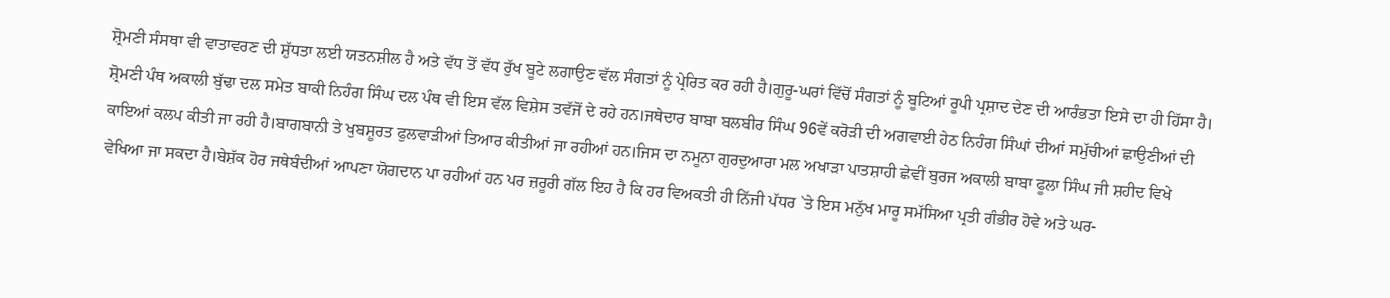ਸ਼੍ਰੋਮਣੀ ਸੰਸਥਾ ਵੀ ਵਾਤਾਵਰਣ ਦੀ ਸ਼ੁੱਧਤਾ ਲਈ ਯਤਨਸ਼ੀਲ ਹੈ ਅਤੇ ਵੱਧ ਤੋਂ ਵੱਧ ਰੁੱਖ ਬੂਟੇ ਲਗਾਉਣ ਵੱਲ ਸੰਗਤਾਂ ਨੂੰ ਪ੍ਰੇਰਿਤ ਕਰ ਰਹੀ ਹੈ।ਗੁਰੂ-ਘਰਾਂ ਵਿੱਚੋਂ ਸੰਗਤਾਂ ਨੂੰ ਬੂਟਿਆਂ ਰੂਪੀ ਪ੍ਰਸ਼ਾਦ ਦੇਣ ਦੀ ਆਰੰਭਤਾ ਇਸੇ ਦਾ ਹੀ ਹਿੱਸਾ ਹੈ।
ਸ਼੍ਰੋਮਣੀ ਪੰਥ ਅਕਾਲੀ ਬੁੱਢਾ ਦਲ ਸਮੇਤ ਬਾਕੀ ਨਿਹੰਗ ਸਿੰਘ ਦਲ ਪੰਥ ਵੀ ਇਸ ਵੱਲ ਵਿਸ਼ੇਸ ਤਵੱਜੋਂ ਦੇ ਰਹੇ ਹਨ।ਜਥੇਦਾਰ ਬਾਬਾ ਬਲਬੀਰ ਸਿੰਘ 96ਵੇਂ ਕਰੋੜੀ ਦੀ ਅਗਵਾਈ ਹੇਠ ਨਿਹੰਗ ਸਿੰਘਾਂ ਦੀਆਂ ਸਮੁੱਚੀਆਂ ਛਾਉਣੀਆਂ ਦੀ ਕਾਇਆਂ ਕਲਪ ਕੀਤੀ ਜਾ ਰਹੀ ਹੈ।ਬਾਗਬਾਨੀ ਤੇ ਖੁਬਸ਼ੂਰਤ ਫੁਲਵਾੜੀਆਂ ਤਿਆਰ ਕੀਤੀਆਂ ਜਾ ਰਹੀਆਂ ਹਨ।ਜਿਸ ਦਾ ਨਮੂਨਾ ਗੁਰਦੁਆਰਾ ਮਲ ਅਖਾੜਾ ਪਾਤਸ਼ਾਹੀ ਛੇਵੀਂ ਬੁਰਜ ਅਕਾਲੀ ਬਾਬਾ ਫੂਲਾ ਸਿੰਘ ਜੀ ਸ਼ਹੀਦ ਵਿਖੇ ਵੇਖਿਆ ਜਾ ਸਕਦਾ ਹੈ।ਬੇਸ਼ੱਕ ਹੋਰ ਜਥੇਬੰਦੀਆਂ ਆਪਣਾ ਯੋਗਦਾਨ ਪਾ ਰਹੀਆਂ ਹਨ ਪਰ ਜ਼ਰੂਰੀ ਗੱਲ ਇਹ ਹੈ ਕਿ ਹਰ ਵਿਅਕਤੀ ਹੀ ਨਿੱਜੀ ਪੱਧਰ `ਤੇ ਇਸ ਮਨੁੱਖ ਮਾਰੂ ਸਮੱਸਿਆ ਪ੍ਰਤੀ ਗੰਭੀਰ ਹੋਵੇ ਅਤੇ ਘਰ-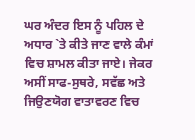ਘਰ ਅੰਦਰ ਇਸ ਨੂੰ ਪਹਿਲ ਦੇ ਅਧਾਰ `ਤੇ ਕੀਤੇ ਜਾਣ ਵਾਲੇ ਕੰਮਾਂ ਵਿਚ ਸ਼ਾਮਲ ਕੀਤਾ ਜਾਏ। ਜੇਕਰ ਅਸੀਂ ਸਾਫ-ਸੁਥਰੇ, ਸਵੱਛ ਅਤੇ ਜਿਉਣਯੋਗ ਵਾਤਾਵਰਣ ਵਿਚ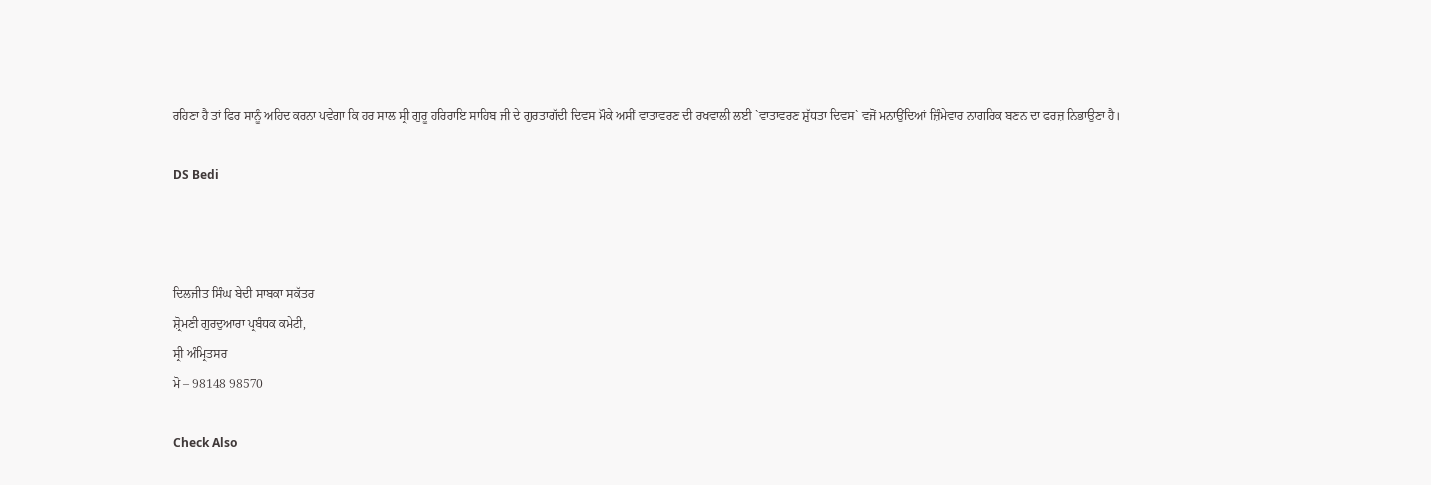ਰਹਿਣਾ ਹੈ ਤਾਂ ਫਿਰ ਸਾਨੂੰ ਅਹਿਦ ਕਰਨਾ ਪਵੇਗਾ ਕਿ ਹਰ ਸਾਲ ਸ੍ਰੀ ਗੁਰੂ ਹਰਿਰਾਇ ਸਾਹਿਬ ਜੀ ਦੇ ਗੁਰਤਾਗੱਦੀ ਦਿਵਸ ਮੌਕੇ ਅਸੀਂ ਵਾਤਾਵਰਣ ਦੀ ਰਖਵਾਲੀ ਲਈ `ਵਾਤਾਵਰਣ ਸ਼ੁੱਧਤਾ ਦਿਵਸ` ਵਜੋਂ ਮਨਾਉਂਦਿਆਂ ਜ਼ਿੰਮੇਵਾਰ ਨਾਗਰਿਕ ਬਣਨ ਦਾ ਫਰਜ਼ ਨਿਭਾਉਣਾ ਹੈ।

DS Bedi



ਦਿਲਜੀਤ ਸਿੰਘ ਬੇਦੀ ਸਾਬਕਾ ਸਕੱਤਰ
ਸ਼੍ਰੋਮਣੀ ਗੁਰਦੁਆਰਾ ਪ੍ਰਬੰਧਕ ਕਮੇਟੀ,
ਸ੍ਰੀ ਅੰਮ੍ਰਿਤਸਰ
ਮੋ – 98148 98570

Check Also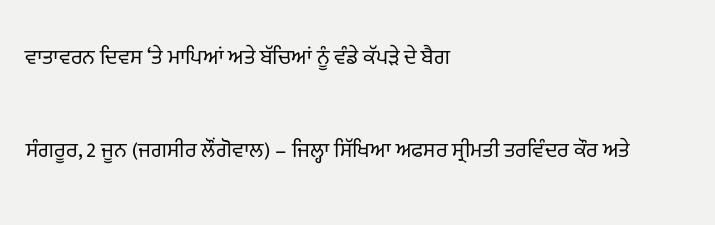ਵਾਤਾਵਰਨ ਦਿਵਸ ‘ਤੇ ਮਾਪਿਆਂ ਅਤੇ ਬੱਚਿਆਂ ਨੂੰ ਵੰਡੇ ਕੱਪੜੇ ਦੇ ਬੈਗ

ਸੰਗਰੂਰ, 2 ਜੂਨ (ਜਗਸੀਰ ਲੌਂਗੋਵਾਲ) – ਜਿਲ੍ਹਾ ਸਿੱਖਿਆ ਅਫਸਰ ਸ੍ਰੀਮਤੀ ਤਰਵਿੰਦਰ ਕੌਰ ਅਤੇ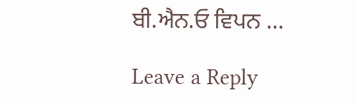ਬੀ.ਐਨ.ਓ ਵਿਪਨ …

Leave a Reply